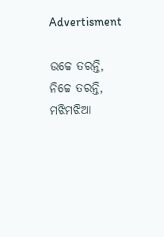Advertisment

ଉଚ୍ଚେ ତରନ୍ତି, ନିଚ୍ଚେ ତରନ୍ତି, ମଝିମଝିଆ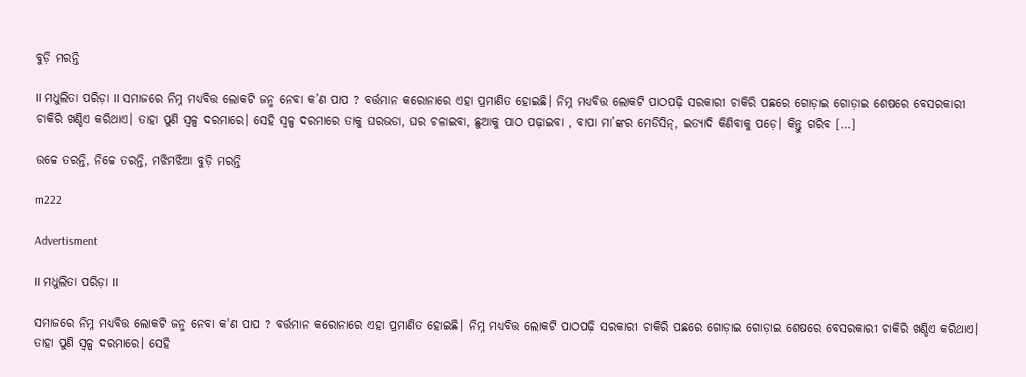ବୁଡ଼ି ମରନ୍ତି

II ମଧୁଲିତା ପରିଡ଼ା II ସମାଜରେ ନିମ୍ନ ମଧ୍ୟବିତ୍ତ ଲୋକଟି ଜନ୍ମ ନେବା କ’ଣ ପାପ ? ବର୍ତ୍ତମାନ କରୋନାରେ ଏହା ପ୍ରମାଣିତ ହୋଇଛି। ନିମ୍ନ ମଧ୍ୟବିତ୍ତ ଲୋକଟି ପାଠପଢ଼ି ସରକାରୀ ଚାକିରି ପଛରେ ଗୋଡ଼ାଇ ଗୋଡ଼ାଇ ଶେଷରେ ବେସରକାରୀ ଚାକିରି ଖଣ୍ଡିଏ କରିଥାଏ। ତାହା ପୁଣି ସ୍ୱଳ୍ପ ଦରମାରେ। ସେହି ସ୍ୱଳ୍ପ ଦରମାରେ ତାକୁ ଘରଭଡା, ଘର ଚଳାଇବା, ଛୁଆକୁ ପାଠ ପଢ଼ାଇବା , ବାପା ମା’ଙ୍କର ମେଡିସିନ୍, ଇତ୍ୟାଦି କିଣିବାକୁ ପଡ଼େ। କିନ୍ତୁ ଗରିବ […]

ଉଚ୍ଚେ ତରନ୍ତି, ନିଚ୍ଚେ ତରନ୍ତି, ମଝିମଝିଆ ବୁଡ଼ି ମରନ୍ତି

m222

Advertisment

II ମଧୁଲିତା ପରିଡ଼ା II

ସମାଜରେ ନିମ୍ନ ମଧ୍ୟବିତ୍ତ ଲୋକଟି ଜନ୍ମ ନେବା କ'ଣ ପାପ ? ବର୍ତ୍ତମାନ କରୋନାରେ ଏହା ପ୍ରମାଣିତ ହୋଇଛି। ନିମ୍ନ ମଧ୍ୟବିତ୍ତ ଲୋକଟି ପାଠପଢ଼ି ସରକାରୀ ଚାକିରି ପଛରେ ଗୋଡ଼ାଇ ଗୋଡ଼ାଇ ଶେଷରେ ବେସରକାରୀ ଚାକିରି ଖଣ୍ଡିଏ କରିଥାଏ। ତାହା ପୁଣି ସ୍ୱଳ୍ପ ଦରମାରେ। ସେହି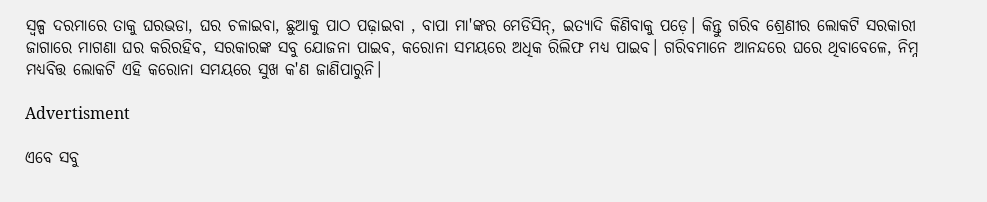ସ୍ୱଳ୍ପ ଦରମାରେ ତାକୁ ଘରଭଡା, ଘର ଚଳାଇବା, ଛୁଆକୁ ପାଠ ପଢ଼ାଇବା , ବାପା ମା'ଙ୍କର ମେଡିସିନ୍, ଇତ୍ୟାଦି କିଣିବାକୁ ପଡ଼େ। କିନ୍ତୁ ଗରିବ ଶ୍ରେଣୀର ଲୋକଟି ସରକାରୀ ଜାଗାରେ ମାଗଣା ଘର କରିରହିବ, ସରକାରଙ୍କ ସବୁ ଯୋଜନା ପାଇବ, କରୋନା ସମୟରେ ଅଧିକ ରିଲିଫ ମଧ୍ୟ ପାଇବ। ଗରିବମାନେ ଆନନ୍ଦରେ ଘରେ ଥିବାବେଳେ, ନିମ୍ନ ମଧ୍ୟବିତ୍ତ ଲୋକଟି ଏହି କରୋନା ସମୟରେ ସୁଖ କ'ଣ ଜାଣିପାରୁନି।

Advertisment

ଏବେ ସବୁ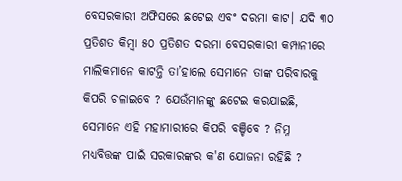ବେସରକାରୀ ଅଫିସରେ ଛଟେଇ ଏବଂ ଦରମା କାଟ। ଯଦି ୩୦ ପ୍ରତିଶତ କିମ୍ବା ୫୦ ପ୍ରତିଶତ ଦରମା ବେସରକାରୀ କମ୍ପାନୀରେ ମାଲିକମାନେ କାଟନ୍ତି ତା’ହାଲେ ସେମାନେ ତାଙ୍କ ପରିବାରକୁ କିପରି ଚଳାଇବେ ? ଯେଉଁମାନଙ୍କୁ ଛଟେଇ କରଯାଇଛି, ସେମାନେ ଏହି ମହାମାରୀରେ କିପରି ବଞ୍ଚିବେ ? ନିମ୍ନ ମଧ୍ୟବିତ୍ତଙ୍କ ପାଇଁ ସରକାରଙ୍କର କ'ଣ ଯୋଜନା ରହିଛି ?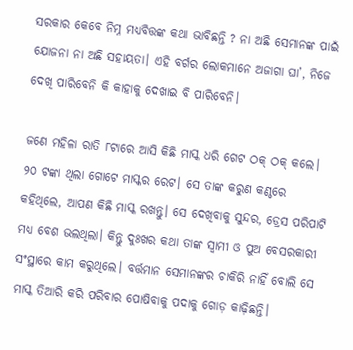ସରକାର କେବେ ନିମ୍ନ ମଧ୍ୟବିତ୍ତଙ୍କ କଥା ଭାବିଛନ୍ତି ? ନା ଅଛି ସେମାନଙ୍କ ପାଇଁ ଯୋଜନା ନା ଅଛି ସହାୟତା। ଏହି ବର୍ଗର ଲୋକମାନେ ଅଜାଗା ଘା’, ନିଜେ ଦେଖି ପାରିବେନି କି କାହାକୁ ଦେଖାଇ ବି ପାରିବେନି।

ଜଣେ ମହିଳା ରାତି ୮ଟାରେ ଆସି କିଛି ମାସ୍କ ଧରି ଗେଟ ଠକ୍ ଠକ୍ କଲେ। ୨୦ ଟଙ୍କା ଥିଲା ଗୋଟେ ମାସ୍କର ରେଟ। ସେ ତାଙ୍କ କରୁଣ କଣ୍ଠରେ କହିଥିଲେ, ଆପଣ କିଛି ମାସ୍କ ରଖନ୍ତୁ। ସେ ଦେଖିବାକୁ ସୁନ୍ଦର, ଡ୍ରେସ ପରିପାଟି ମଧ୍ୟ ବେଶ ଭଲଥିଲା। କିନ୍ତୁ ଦୁଃଖର କଥା ତାଙ୍କ ସ୍ୱାମୀ ଓ ପୁଅ ବେସରକାରୀ ସଂସ୍ଥାରେ କାମ କରୁଥିଲେ। ବର୍ତ୍ତମାନ ସେମାନଙ୍କର ଚାକିରି ନାହିଁ ବୋଲି ସେ ମାସ୍କ ତିଆରି କରି ପରିବାର ପୋଷିବାକୁ ପଦାକୁ ଗୋଡ଼ କାଢ଼ିଛନ୍ତି।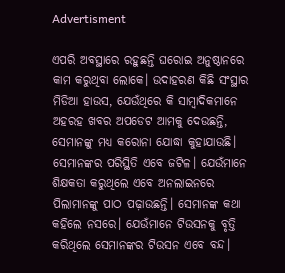Advertisment

ଏପରି ଅବସ୍ଥାରେ ରହୁଛନ୍ତି ଘରୋଇ ଅନୁଷ୍ଠାନରେ କାମ କରୁଥିବା ଲୋକେ। ଉଦାହରଣ କିଛି ସଂସ୍ଥାର ମିଡିଆ ହାଉସ, ଯେଉଁଥିରେ କି ସାମ୍ବାଦିକମାନେ ଅହରହ ଖବର ଅପଡେଟ ଆମକୁ ଦେଉଛନ୍ତି, ସେମାନଙ୍କୁ ମଧ୍ୟ କରୋନା ଯୋଦ୍ଧା କୁହାଯାଉଛି। ସେମାନଙ୍କର ପରିସ୍ଥିତି ଏବେ ଜଟିଳ। ଯେଉଁମାନେ ଶିକ୍ଷକତା କରୁଥିଲେ ଏବେ ଅନଲାଇନରେ ପିଲାମାନଙ୍କୁ ପାଠ ପଢ଼ାଉଛନ୍ତି। ସେମାନଙ୍କ କଥା କହିଲେ ନସରେ। ଯେଉଁମାନେ ଟିଉସନକୁ ବୃତ୍ତି କରିଥିଲେ ସେମାନଙ୍କର ଟିଉସନ ଏବେ ବନ୍ଦ।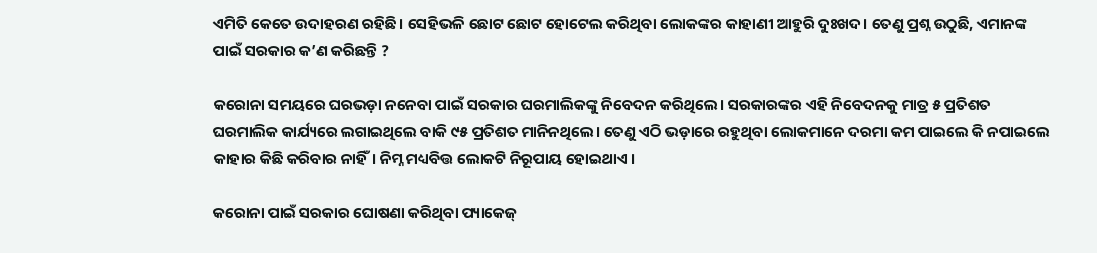ଏମିତି କେତେ ଉଦାହରଣ ରହିଛି। ସେହିଭଳି ଛୋଟ ଛୋଟ ହୋଟେଲ କରିଥିବା ଲୋକଙ୍କର କାହାଣୀ ଆହୁରି ଦୁଃଖଦ। ତେଣୁ ପ୍ରଶ୍ନ ଉଠୁଛି, ଏମାନଙ୍କ ପାଇଁ ସରକାର କ’ଣ କରିଛନ୍ତି ?

କରୋନା ସମୟରେ ଘରଭଡ଼ା ନନେବା ପାଇଁ ସରକାର ଘରମାଲିକଙ୍କୁ ନିବେଦନ କରିଥିଲେ। ସରକାରଙ୍କର ଏହି ନିବେଦନକୁ ମାତ୍ର ୫ ପ୍ରତିଶତ ଘରମାଲିକ କାର୍ଯ୍ୟରେ ଲଗାଇଥିଲେ ବାକି ୯୫ ପ୍ରତିଶତ ମାନିନଥିଲେ। ତେଣୁ ଏଠି ଭଡ଼ାରେ ରହୁଥିବା ଲୋକମାନେ ଦରମା କମ ପାଇଲେ କି ନପାଇଲେ କାହାର କିଛି କରିବାର ନାହିଁ। ନିମ୍ନ ମଧ୍ୟବିତ୍ତ ଲୋକଟି ନିରୂପାୟ ହୋଇଥାଏ ।

କରୋନା ପାଇଁ ସରକାର ଘୋଷଣା କରିଥିବା ପ୍ୟାକେଜ୍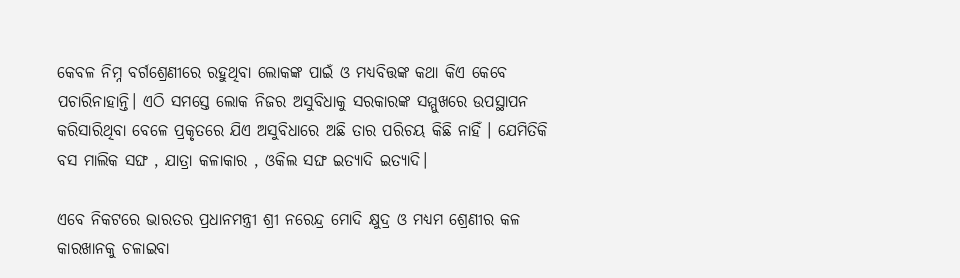କେବଳ ନିମ୍ନ ବର୍ଗଶ୍ରେଣୀରେ ରହୁଥିବା ଲୋକଙ୍କ ପାଇଁ ଓ ମଧ୍ୟବିତ୍ତଙ୍କ କଥା କିଏ କେବେ ପଚାରିନାହାନ୍ତି। ଏଠି ସମସ୍ତେ ଲୋକ ନିଜର ଅସୁବିଧାକୁ ସରକାରଙ୍କ ସମ୍ମୁଖରେ ଉପସ୍ଥାପନ କରିସାରିଥିବା ବେଳେ ପ୍ରକୃତରେ ଯିଏ ଅସୁବିଧାରେ ଅଛି ତାର ପରିଚୟ କିଛି ନାହିଁ । ଯେମିତିକି ବସ ମାଲିକ ସଙ୍ଘ , ଯାତ୍ରା କଳାକାର , ଓକିଲ ସଙ୍ଘ ଇତ୍ୟାଦି ଇତ୍ୟାଦି।

ଏବେ ନିକଟରେ ଭାରତର ପ୍ରଧାନମନ୍ତ୍ରୀ ଶ୍ରୀ ନରେନ୍ଦ୍ର ମୋଦି କ୍ଷୁଦ୍ର ଓ ମଧ୍ୟମ ଶ୍ରେଣୀର କଳ କାରଖାନକୁ ଚଳାଇବା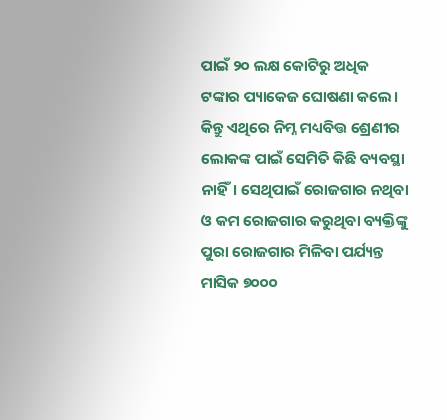ପାଇଁ ୨୦ ଲକ୍ଷ କୋଟିରୁ ଅଧିକ ଟଙ୍କାର ପ୍ୟାକେଜ ଘୋଷଣା କଲେ। କିନ୍ତୁ ଏଥିରେ ନିମ୍ନ ମଧ୍ୟବିତ୍ତ ଶ୍ରେଣୀର ଲୋକଙ୍କ ପାଇଁ ସେମିତି କିଛି ବ୍ୟବସ୍ଥା ନାହିଁ। ସେଥିପାଇଁ ରୋଜଗାର ନଥିବା ଓ କମ ରୋଜଗାର କରୁଥିବା ବ୍ୟକ୍ତିଙ୍କୁ ପୁରା ରୋଜଗାର ମିଳିବା ପର୍ଯ୍ୟନ୍ତ ମାସିକ ୭୦୦୦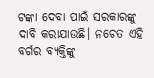ଟଙ୍କା ଦେବା ପାଇଁ ସରକାରଙ୍କୁ ଦାବି କରାଯାଉଛି। ନଚେତ ଏହି ବର୍ଗର ବ୍ୟକ୍ତିଙ୍କୁ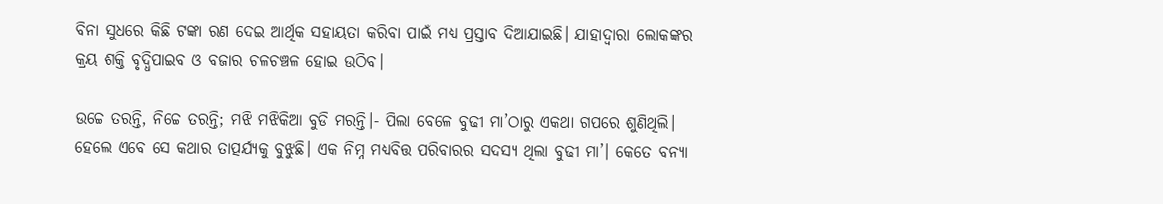ବିନା ସୁଧରେ କିଛି ଟଙ୍କା ରଣ ଦେଇ ଆର୍ଥିକ ସହାୟତା କରିବା ପାଇଁ ମଧ୍ୟ ପ୍ରସ୍ତାବ ଦିଆଯାଇଛି। ଯାହାଦ୍ଵାରା ଲୋକଙ୍କର କ୍ରୟ ଶକ୍ତି ବୃଦ୍ଧିପାଇବ ଓ ବଜାର ଚଳଚଞ୍ଚଳ ହୋଇ ଉଠିବ।

ଉଚ୍ଚେ ତରନ୍ତି, ନିଚ୍ଚେ ତରନ୍ତି; ମଝି ମଝିକିଆ ବୁଡି ମରନ୍ତି।- ପିଲା ବେଳେ ବୁଢୀ ମା’ଠାରୁ ଏକଥା ଗପରେ ଶୁଣିଥିଲି। ହେଲେ ଏବେ ସେ କଥାର ତାତ୍ପର୍ଯ୍ୟକୁ ବୁଝୁଛି। ଏକ ନିମ୍ନ ମଧ୍ୟବିତ୍ତ ପରିବାରର ସଦସ୍ୟ ଥିଲା ବୁଢୀ ମା’। କେତେ ବନ୍ୟା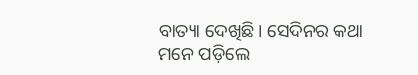ବାତ୍ୟା ଦେଖିଛି। ସେଦିନର କଥା ମନେ ପଡ଼ିଲେ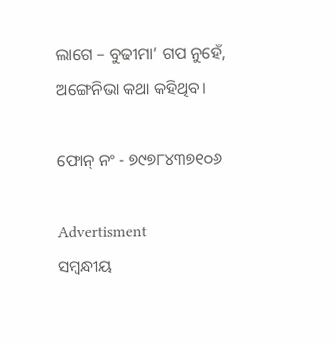ଲାଗେ – ବୁଢୀମା’ ଗପ ନୁହେଁ, ଅଙ୍ଗେନିଭା କଥା କହିଥିବ।

ଫୋନ୍‌ ନଂ - ୭୯୭୮୪୩୭୧୦୬

Advertisment
ସମ୍ବନ୍ଧୀୟ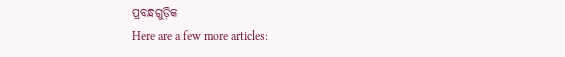ପ୍ରବନ୍ଧଗୁଡ଼ିକ
Here are a few more articles: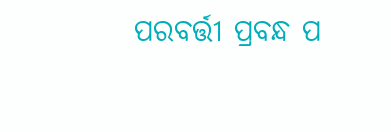ପରବର୍ତ୍ତୀ ପ୍ରବନ୍ଧ ପ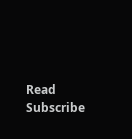Read
Subscribe